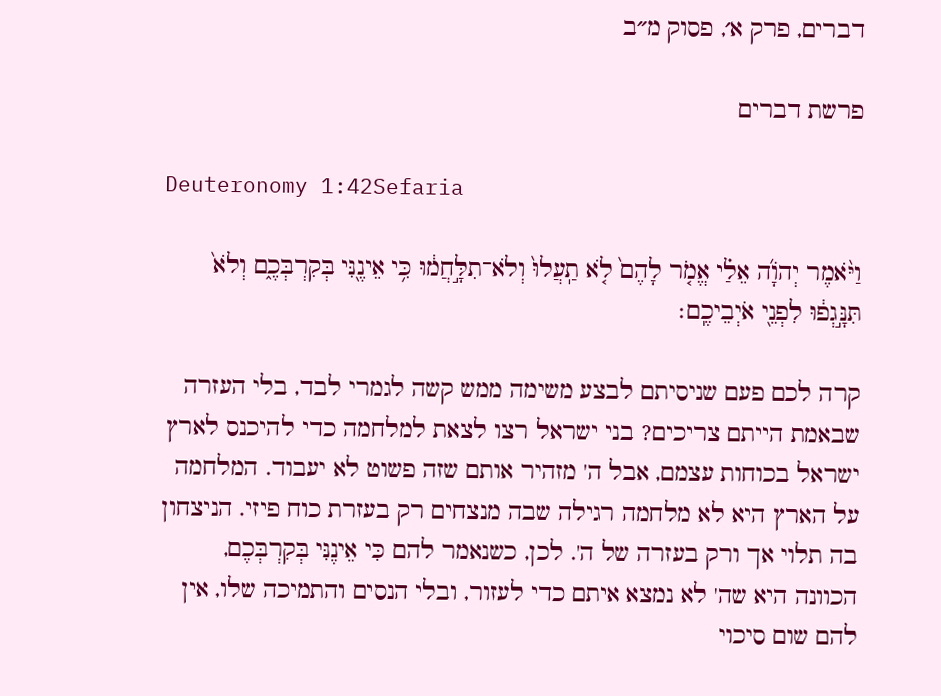דברים, פרק א׳, פסוק מ״ב

פרשת דברים

Deuteronomy 1:42Sefaria

וַיֹּ֨אמֶר יְהֹוָ֜ה אֵלַ֗י אֱמֹ֤ר לָהֶם֙ לֹ֤א תַֽעֲלוּ֙ וְלֹא־תִלָּ֣חֲמ֔וּ כִּ֥י אֵינֶ֖נִּי בְּקִרְבְּכֶ֑ם וְלֹא֙ תִּנָּ֣גְפ֔וּ לִפְנֵ֖י אֹיְבֵיכֶֽם׃

קרה לכם פעם שניסיתם לבצע משימה ממש קשה לגמרי לבד, בלי העזרה שבאמת הייתם צריכים? בני ישראל רצו לצאת למלחמה כדי להיכנס לארץ ישראל בכוחות עצמם, אבל ה' מזהיר אותם שזה פשוט לא יעבוד. המלחמה על הארץ היא לא מלחמה רגילה שבה מנצחים רק בעזרת כוח פיזי. הניצחון בה תלוי אך ורק בעזרה של ה'. לכן, כשנאמר להם כִּי אֵינֶנִּי בְּקִרְבְּכֶם, הכוונה היא שה' לא נמצא איתם כדי לעזור, ובלי הנסים והתמיכה שלו, אין להם שום סיכוי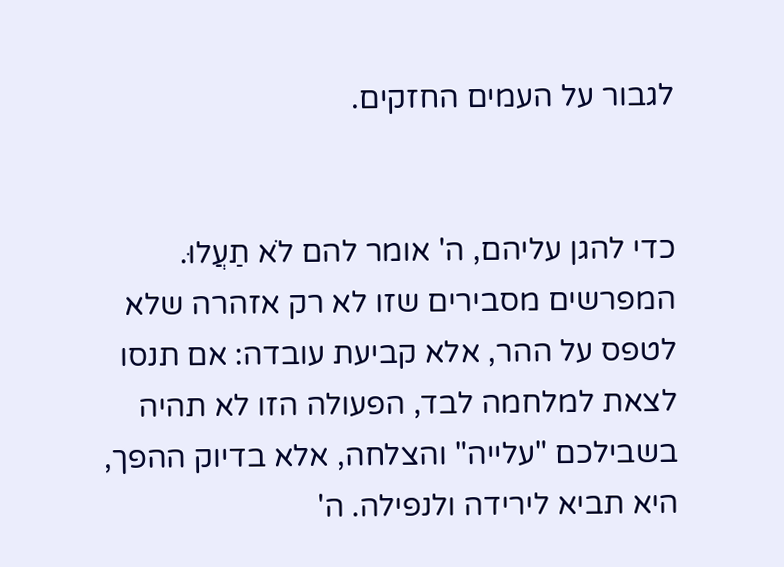לגבור על העמים החזקים.


כדי להגן עליהם, ה' אומר להם לֹא תַעֲלוּ. המפרשים מסבירים שזו לא רק אזהרה שלא לטפס על ההר, אלא קביעת עובדה: אם תנסו לצאת למלחמה לבד, הפעולה הזו לא תהיה בשבילכם "עלייה" והצלחה, אלא בדיוק ההפך, היא תביא לירידה ולנפילה. ה'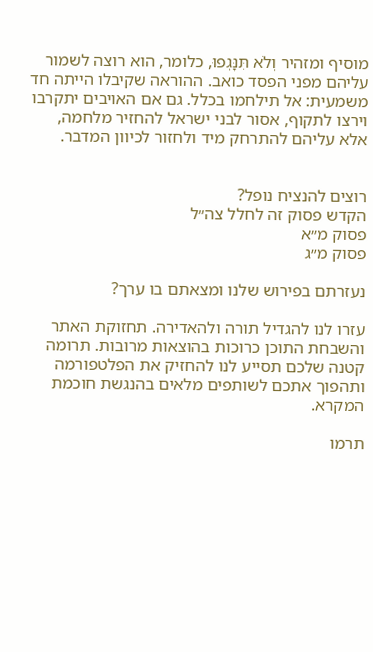מוסיף ומזהיר וְלֹא תִּנָּגְפוּ, כלומר, הוא רוצה לשמור עליהם מפני הפסד כואב. ההוראה שקיבלו הייתה חד משמעית: אל תילחמו בכלל. גם אם האויבים יתקרבו וירצו לתקוף, אסור לבני ישראל להחזיר מלחמה, אלא עליהם להתרחק מיד ולחזור לכיוון המדבר.


רוצים להנציח נופל?
הקדש פסוק זה לחלל צה״ל
פסוק מ״א
פסוק מ״ג

נעזרתם בפירוש שלנו ומצאתם בו ערך?

עזרו לנו להגדיל תורה ולהאדירה. תחזוקת האתר והשבחת התוכן כרוכות בהוצאות מרובות. תרומה קטנה שלכם תסייע לנו להחזיק את הפלטפורמה ותהפוך אתכם לשותפים מלאים בהנגשת חוכמת המקרא.

תרמו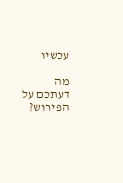עכשיו

מה דעתכם על הפירוש?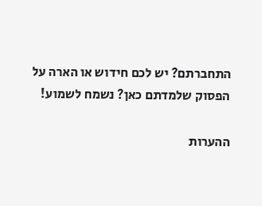התחברתם? יש לכם חידוש או הארה על הפסוק שלמדתם כאן? נשמח לשמוע!

ההערות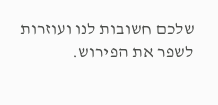שלכם חשובות לנו ועוזרות לשפר את הפירוש.